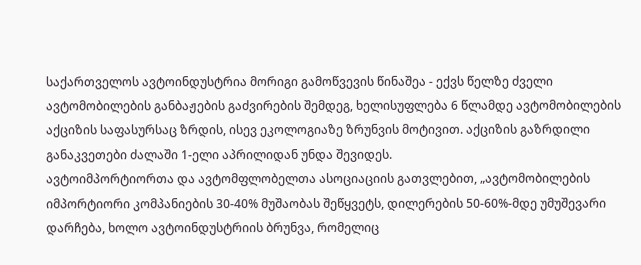საქართველოს ავტოინდუსტრია მორიგი გამოწვევის წინაშეა - ექვს წელზე ძველი ავტომობილების განბაჟების გაძვირების შემდეგ, ხელისუფლება 6 წლამდე ავტომობილების აქციზის საფასურსაც ზრდის, ისევ ეკოლოგიაზე ზრუნვის მოტივით. აქციზის გაზრდილი განაკვეთები ძალაში 1-ელი აპრილიდან უნდა შევიდეს.
ავტოიმპორტიორთა და ავტომფლობელთა ასოციაციის გათვლებით, „ავტომობილების იმპორტიორი კომპანიების 30-40% მუშაობას შეწყვეტს, დილერების 50-60%-მდე უმუშევარი დარჩება, ხოლო ავტოინდუსტრიის ბრუნვა, რომელიც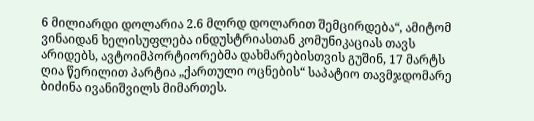6 მილიარდი დოლარია 2.6 მლრდ დოლარით შემცირდება“, ამიტომ ვინაიდან ხელისუფლება ინდუსტრიასთან კომუნიკაციას თავს არიდებს, ავტოიმპორტიორებმა დახმარებისთვის გუშინ, 17 მარტს ღია წერილით პარტია „ქართული ოცნების“ საპატიო თავმჯდომარე ბიძინა ივანიშვილს მიმართეს.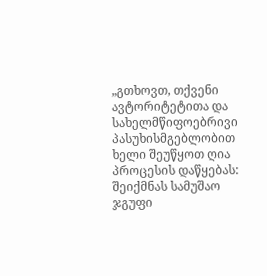„გთხოვთ, თქვენი ავტორიტეტითა და სახელმწიფოებრივი პასუხისმგებლობით ხელი შეუწყოთ ღია პროცესის დაწყებას: შეიქმნას სამუშაო ჯგუფი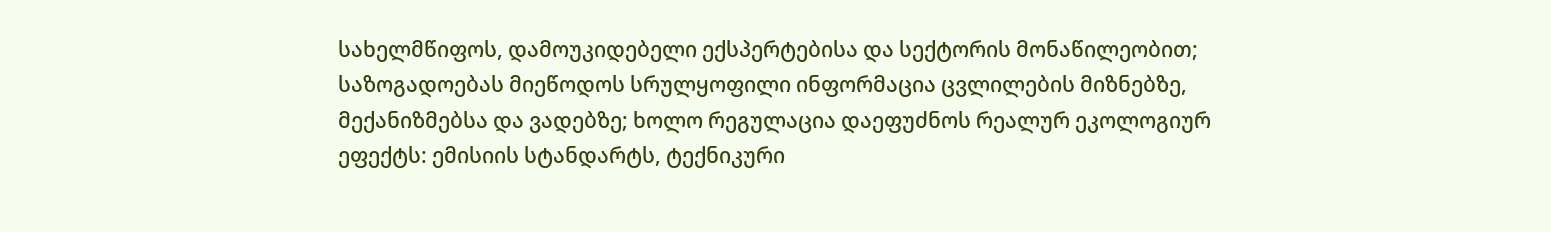სახელმწიფოს, დამოუკიდებელი ექსპერტებისა და სექტორის მონაწილეობით; საზოგადოებას მიეწოდოს სრულყოფილი ინფორმაცია ცვლილების მიზნებზე, მექანიზმებსა და ვადებზე; ხოლო რეგულაცია დაეფუძნოს რეალურ ეკოლოგიურ ეფექტს: ემისიის სტანდარტს, ტექნიკური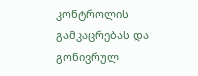კონტროლის გამკაცრებას და გონივრულ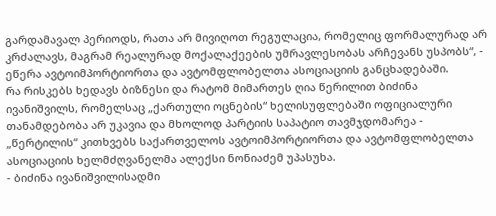გარდამავალ პერიოდს, რათა არ მივიღოთ რეგულაცია, რომელიც ფორმალურად არ კრძალავს, მაგრამ რეალურად მოქალაქეების უმრავლესობას არჩევანს უსპობს“, - ეწერა ავტოიმპორტიორთა და ავტომფლობელთა ასოციაციის განცხადებაში.
რა რისკებს ხედავს ბიზნესი და რატომ მიმართეს ღია წერილით ბიძინა ივანიშვილს, რომელსაც „ქართული ოცნების“ ხელისუფლებაში ოფიციალური თანამდებობა არ უკავია და მხოლოდ პარტიის საპატიო თავმჯდომარეა - „წერტილის“ კითხვებს საქართველოს ავტოიმპორტიორთა და ავტომფლობელთა ასოციაციის ხელმძღვანელმა ალექსი ნონიაძემ უპასუხა.
- ბიძინა ივანიშვილისადმი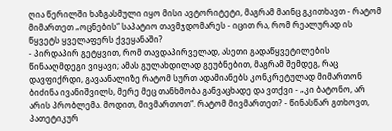ღია წერილში ხაზგასმული იყო მისი ავტორიტეტი, მაგრამ მაინც გკითხავთ - რატომ მიმართეთ „ოცნების“ საპატიო თავმჯდომარეს - იცით რა, რომ რეალურად ის წყვეტს ყველაფერს ქვეყანაში?
- პირდაპირ გეტყვით, რომ თავდაპირველად, ასეთი გადაწყვეტილების წინააღმდეგი ვიყავი; ამას გულახდილად გეუბნებით, მაგრამ შემდეგ, რაც დავფიქრდი, გავაანალიზე რატომ სურთ ადამიანებს კონკრეტულად მიმართონ ბიძინა ივანიშვილს, მერე მეც თანხმობა განვაცხადე და ვთქვი - „კი ბატონო, არ არის პრობლემა. მოდით, მივმართოთ“. რატომ მივმართეთ? - წინასწარ გთხოვთ, პათეტიკურ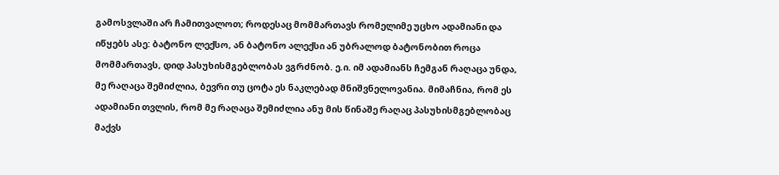გამოსვლაში არ ჩამითვალოთ; როდესაც მომმართავს რომელიმე უცხო ადამიანი და იწყებს ასე: ბატონო ლექსო, ან ბატონო ალექსი ან უბრალოდ ბატონობით როცა მომმართავს, დიდ პასუხისმგებლობას ვგრძნობ. ე.ი. იმ ადამიანს ჩემგან რაღაცა უნდა, მე რაღაცა შემიძლია, ბევრი თუ ცოტა ეს ნაკლებად მნიშვნელოვანია. მიმაჩნია, რომ ეს ადამიანი თვლის, რომ მე რაღაცა შემიძლია ანუ მის წინაშე რაღაც პასუხისმგებლობაც მაქვს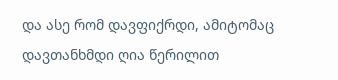და ასე რომ დავფიქრდი, ამიტომაც დავთანხმდი ღია წერილით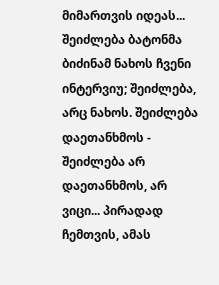მიმართვის იდეას... შეიძლება ბატონმა ბიძინამ ნახოს ჩვენი ინტერვიუ; შეიძლება, არც ნახოს. შეიძლება დაეთანხმოს - შეიძლება არ დაეთანხმოს, არ ვიცი... პირადად ჩემთვის, ამას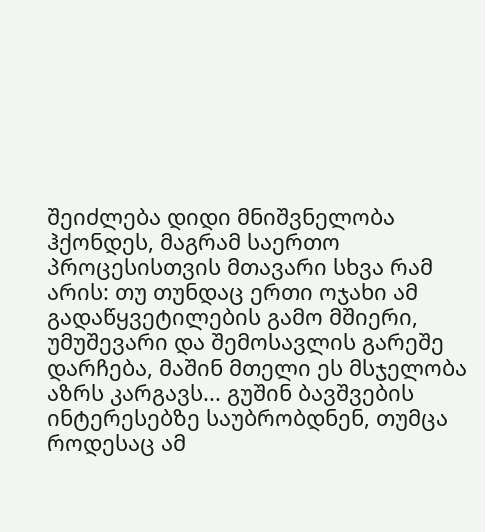შეიძლება დიდი მნიშვნელობა ჰქონდეს, მაგრამ საერთო პროცესისთვის მთავარი სხვა რამ არის: თუ თუნდაც ერთი ოჯახი ამ გადაწყვეტილების გამო მშიერი, უმუშევარი და შემოსავლის გარეშე დარჩება, მაშინ მთელი ეს მსჯელობა აზრს კარგავს... გუშინ ბავშვების ინტერესებზე საუბრობდნენ, თუმცა როდესაც ამ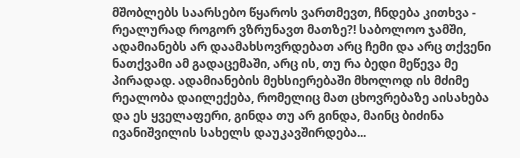მშობლებს საარსებო წყაროს ვართმევთ, ჩნდება კითხვა - რეალურად როგორ ვზრუნავთ მათზე?! საბოლოო ჯამში, ადამიანებს არ დაამახსოვრდებათ არც ჩემი და არც თქვენი ნათქვამი ამ გადაცემაში, არც ის, თუ რა ბედი მეწევა მე პირადად. ადამიანების მეხსიერებაში მხოლოდ ის მძიმე რეალობა დაილექება, რომელიც მათ ცხოვრებაზე აისახება და ეს ყველაფერი, გინდა თუ არ გინდა, მაინც ბიძინა ივანიშვილის სახელს დაუკავშირდება...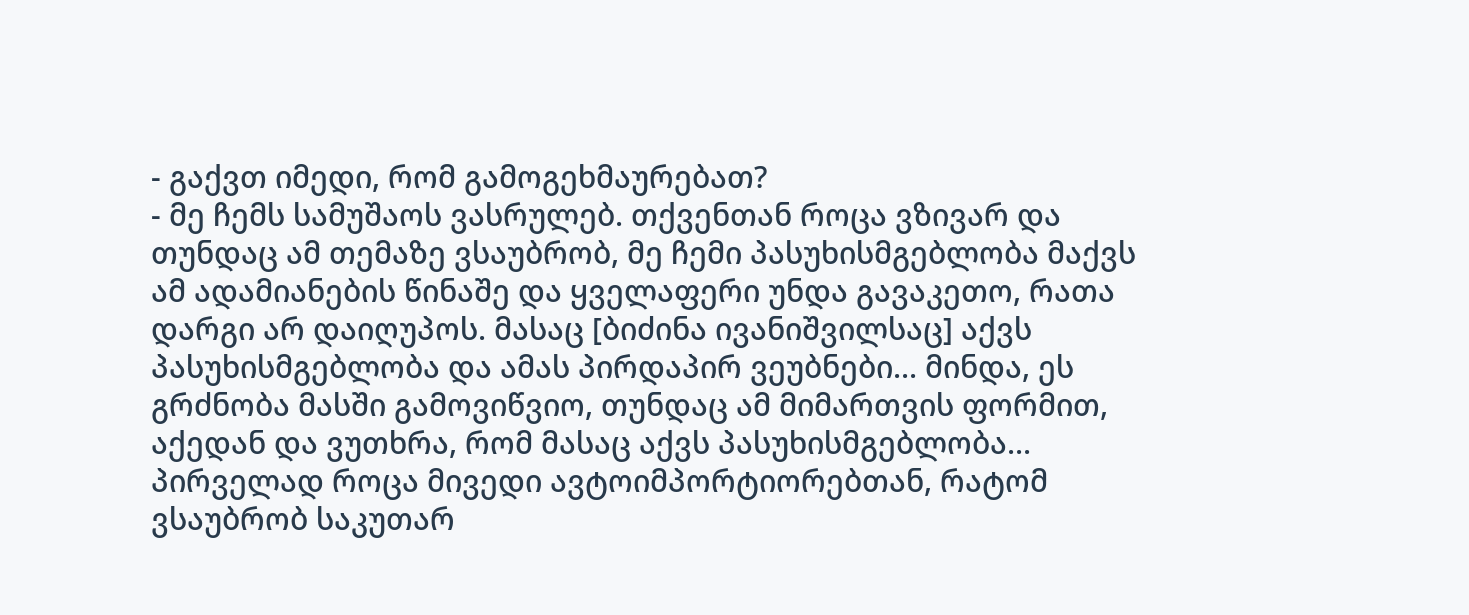- გაქვთ იმედი, რომ გამოგეხმაურებათ?
- მე ჩემს სამუშაოს ვასრულებ. თქვენთან როცა ვზივარ და თუნდაც ამ თემაზე ვსაუბრობ, მე ჩემი პასუხისმგებლობა მაქვს ამ ადამიანების წინაშე და ყველაფერი უნდა გავაკეთო, რათა დარგი არ დაიღუპოს. მასაც [ბიძინა ივანიშვილსაც] აქვს პასუხისმგებლობა და ამას პირდაპირ ვეუბნები... მინდა, ეს გრძნობა მასში გამოვიწვიო, თუნდაც ამ მიმართვის ფორმით, აქედან და ვუთხრა, რომ მასაც აქვს პასუხისმგებლობა... პირველად როცა მივედი ავტოიმპორტიორებთან, რატომ ვსაუბრობ საკუთარ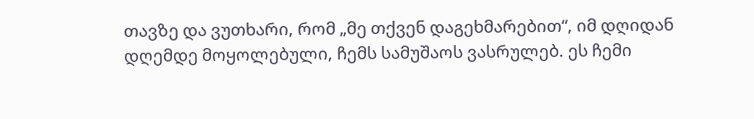თავზე და ვუთხარი, რომ „მე თქვენ დაგეხმარებით“, იმ დღიდან დღემდე მოყოლებული, ჩემს სამუშაოს ვასრულებ. ეს ჩემი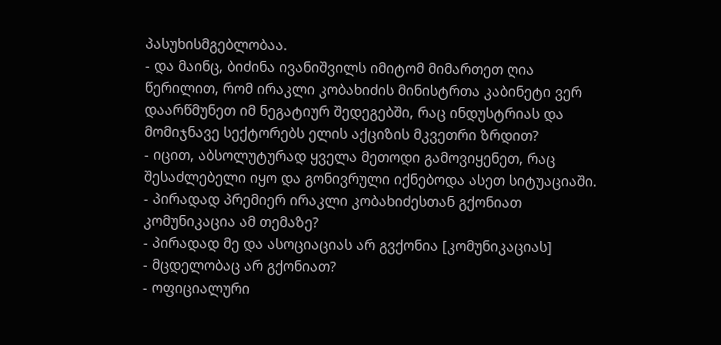პასუხისმგებლობაა.
- და მაინც, ბიძინა ივანიშვილს იმიტომ მიმართეთ ღია წერილით, რომ ირაკლი კობახიძის მინისტრთა კაბინეტი ვერ დაარწმუნეთ იმ ნეგატიურ შედეგებში, რაც ინდუსტრიას და მომიჯნავე სექტორებს ელის აქციზის მკვეთრი ზრდით?
- იცით, აბსოლუტურად ყველა მეთოდი გამოვიყენეთ, რაც შესაძლებელი იყო და გონივრული იქნებოდა ასეთ სიტუაციაში.
- პირადად პრემიერ ირაკლი კობახიძესთან გქონიათ კომუნიკაცია ამ თემაზე?
- პირადად მე და ასოციაციას არ გვქონია [კომუნიკაციას]
- მცდელობაც არ გქონიათ?
- ოფიციალური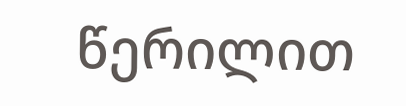წერილით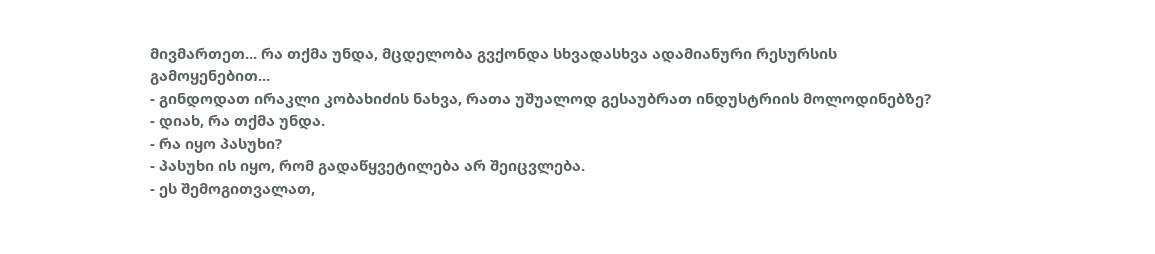მივმართეთ... რა თქმა უნდა, მცდელობა გვქონდა სხვადასხვა ადამიანური რესურსის გამოყენებით...
- გინდოდათ ირაკლი კობახიძის ნახვა, რათა უშუალოდ გესაუბრათ ინდუსტრიის მოლოდინებზე?
- დიახ, რა თქმა უნდა.
- რა იყო პასუხი?
- პასუხი ის იყო, რომ გადაწყვეტილება არ შეიცვლება.
- ეს შემოგითვალათ,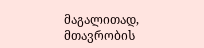მაგალითად, მთავრობის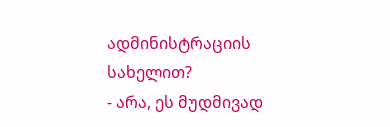ადმინისტრაციის სახელით?
- არა, ეს მუდმივად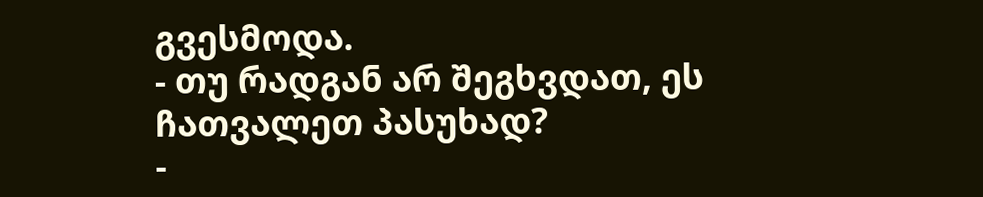გვესმოდა.
- თუ რადგან არ შეგხვდათ, ეს ჩათვალეთ პასუხად?
-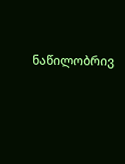ნაწილობრივ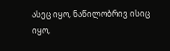ასეც იყო, ნაწილობრივ ისიც იყო,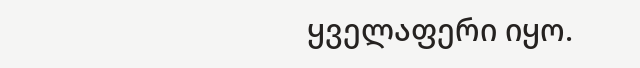ყველაფერი იყო.